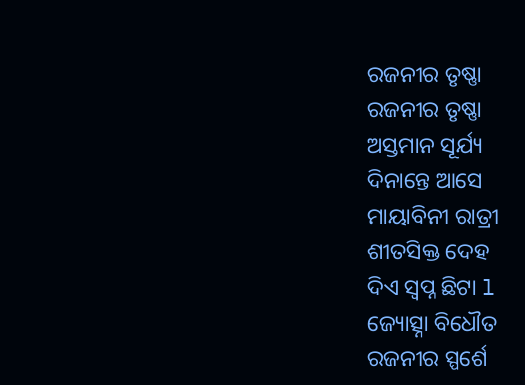ରଜନୀର ତୃଷ୍ଣା
ରଜନୀର ତୃଷ୍ଣା
ଅସ୍ତମାନ ସୂର୍ଯ୍ୟ
ଦିନାନ୍ତେ ଆସେ
ମାୟାବିନୀ ରାତ୍ରୀ
ଶୀତସିକ୍ତ ଦେହ
ଦିଏ ସ୍ବପ୍ନ ଛିଟା l
ଜ୍ୟୋତ୍ସ୍ନା ବିଧୌତ
ରଜନୀର ସ୍ପର୍ଶେ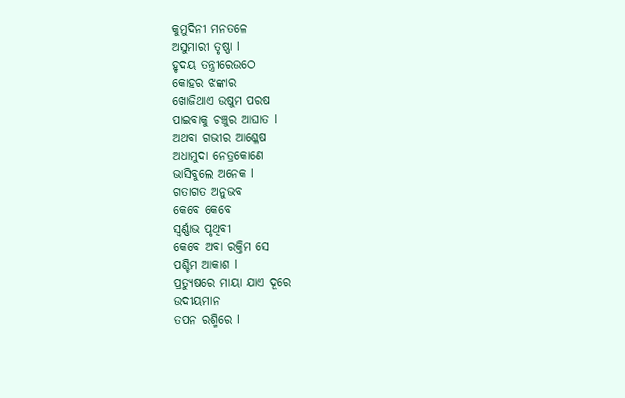କୁମୁଦିନୀ ମନତଳେ
ଅସୁମାରୀ ତୃଷ୍ଣା l
ହୃଦୟ ତନ୍ତ୍ରୀରେଉଠେ
କୋହର ଝଙ୍କାର
ଖୋଜିଥାଏ ଉଷୁମ ପରଷ
ପାଇବାକୁ ଚଞ୍ଚୁର ଆଘାତ l
ଅଥବା ଗଭୀର ଆଶ୍ଳେଷ
ଅଧାମୁଦା ନେତ୍ରକୋଣେ
ଭାସିବୁଲେ ଅନେକ l
ଗତାଗତ ଅନୁଭବ
କେବେ କେବେ
ସ୍ବର୍ଣ୍ଣାଭ ପୃଥିବୀ
କେବେ ଅବା ରକ୍ତିମ ସେ
ପଶ୍ଚିମ ଆକାଶ l
ପ୍ରତ୍ୟୁଷରେ ମାୟା ଯାଏ ଦୂରେ
ଉଦୀୟମାନ
ତପନ ରଶ୍ମିରେ l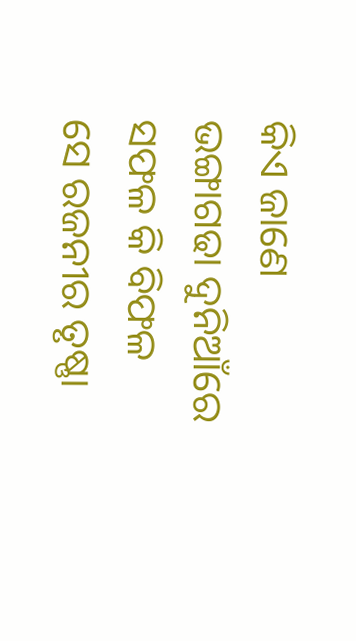କିଏ ଜାଣେ ଭଙ୍ଗାଗଢା ଦୁନିଆଁରେ
ସଫଳ କି ବିଫଳ
ସେ ରଜନୀର ତୃଷ୍ଣା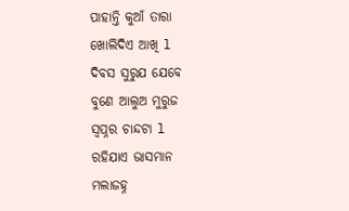ପାହାନ୍ତି କୁଆଁ ତାରା
ଖୋଲିଦିଏ ଆଖି l
ଦିବସ ସୁରୁଯ ଯେବେ
ବୁଣେ ଆଲୁଅ ମୁରୁଜ
ସ୍ୱପ୍ନର ଚାନ୍ଦଟା l
ରହିଯାଏ ଭାସମାନ
ମଲାଜହ୍ନ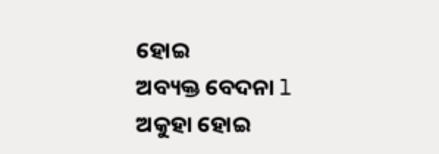ହୋଇ
ଅବ୍ୟକ୍ତ ବେଦନା l
ଅକୁହା ହୋଇ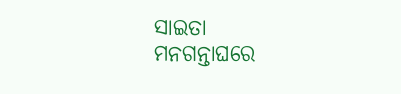ସାଇତା
ମନଗନ୍ତାଘରେ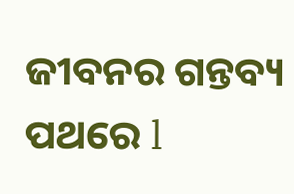ଜୀବନର ଗନ୍ତବ୍ୟ ପଥରେ l